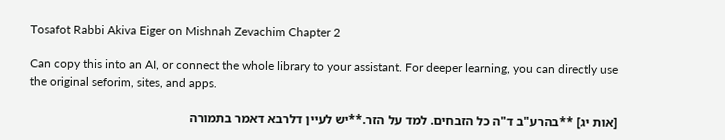Tosafot Rabbi Akiva Eiger on Mishnah Zevachim Chapter 2

Can copy this into an AI, or connect the whole library to your assistant. For deeper learning, you can directly use the original seforim, sites, and apps.

[אות יג] **בהרע"ב ד"ה כל הזבחים. למד על הזר.**יש לעיין דלרבא דאמר בתמורה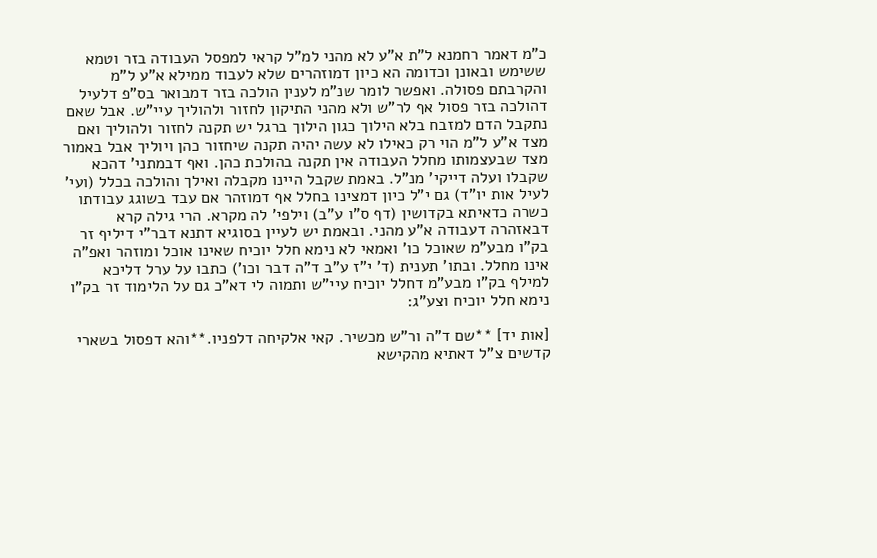כ"מ דאמר רחמנא ל"ת א"ע לא מהני למ"ל קראי למפסל העבודה בזר וטמא ששימש ובאונן וכדומה הא כיון דמוזהרים שלא לעבוד ממילא א"ע ל"מ והקרבתם פסולה. ואפשר לומר שנ"מ לענין הולכה בזר דמבואר בס"פ דלעיל דהולכה בזר פסול אף לר"ש ולא מהני התיקון לחזור ולהוליך עיי"ש. אבל שאם נתקבל הדם למזבח בלא הילוך כגון הילוך ברגל יש תקנה לחזור ולהוליך ואם מצד א"ע ל"מ הוי רק כאילו לא עשה יהיה תקנה שיחזור כהן ויוליך אבל באמור מצד שבעצמותו מחלל העבודה אין תקנה בהולכת כהן. ואף דבמתני' דהכא שקבלו ועלה דייקי' מנ"ל. באמת שקבל היינו מקבלה ואילך והולכה בכלל (ועי' לעיל אות יו"ד) גם י"ל כיון דמצינו בחלל אף דמוזהר אם עבד בשוגג עבודתו כשרה כדאיתא בקדושין (דף ס"ו ע"ב) וילפי' לה מקרא. הרי גילה קרא דבאזהרה דעבודה א"ע מהני. ובאמת יש לעיין בסוגיא דתנא דבר"י דיליף זר בק"ו מבע"מ שאוכל כו' ואמאי לא נימא חלל יוכיח שאינו אוכל ומוזהר ואפ"ה אינו מחלל. ובתו' תענית (ד' י"ז ע"ב ד"ה דבר וכו') כתבו על ערל דליכא למילף בק"ו מבע"מ דחלל יוכיח עיי"ש ותמוה לי דא"כ גם על הלימוד זר בק"ו נימא חלל יוכיח וצע"ג:

[אות יד] **שם ד"ה ור"ש מכשיר. קאי אלקיחה דלפניו.**והא דפסול בשארי קדשים צ"ל דאתיא מהקישא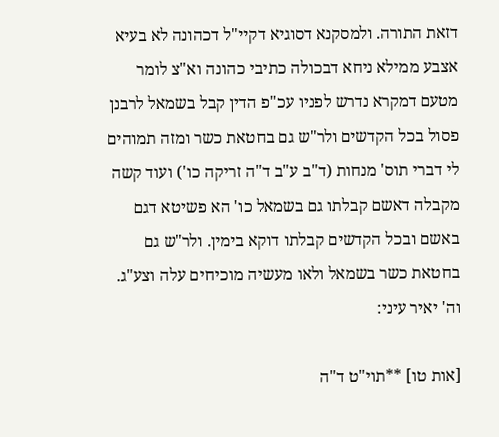דזאת התורה. ולמסקנא דסוגיא דקיי"ל דכהונה לא בעיא אצבע ממילא ניחא דבכולה כתיבי כהונה וא"צ לומר מטעם דמקרא נדרש לפניו עכ"פ הדין קבל בשמאל לרבנן פסול בכל הקדשים ולר"ש גם בחטאת כשר ומזה תמוהים לי דברי תוס' מנחות (ד"ב ע"ב ד"ה זריקה כו') ועוד קשה מקבלה דאשם קבלתו גם בשמאל כו' הא פשיטא דגם באשם ובכל הקדשים קבלתו דוקא בימין. ולר"ש גם בחטאת כשר בשמאל ולאו מעשיה מוכיחים עלה וצע"ג. וה' יאיר עיני:

[אות טו] **תוי"ט ד"ה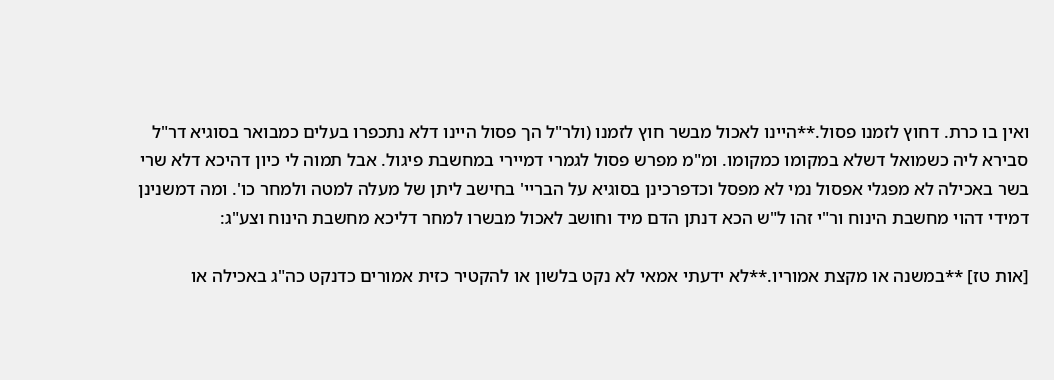ואין בו כרת. דחוץ לזמנו פסול.**היינו לאכול מבשר חוץ לזמנו (ולר"ל הך פסול היינו דלא נתכפרו בעלים כמבואר בסוגיא דר"ל סבירא ליה כשמואל דשלא במקומו כמקומו. ומ"מ מפרש פסול לגמרי דמיירי במחשבת פיגול. אבל תמוה לי כיון דהיכא דלא שרי בשר באכילה לא מפגלי אפסול נמי לא מפסל וכדפרכינן בסוגיא על הבריי' בחישב ליתן של מעלה למטה ולמחר כו'. ומה דמשנינן דמידי דהוי מחשבת הינוח ור"י זהו ל"ש הכא דנתן הדם מיד וחושב לאכול מבשרו למחר דליכא מחשבת הינוח וצע"ג:

[אות טז] **במשנה או מקצת אמוריו.**לא ידעתי אמאי לא נקט בלשון או להקטיר כזית אמורים כדנקט כה"ג באכילה או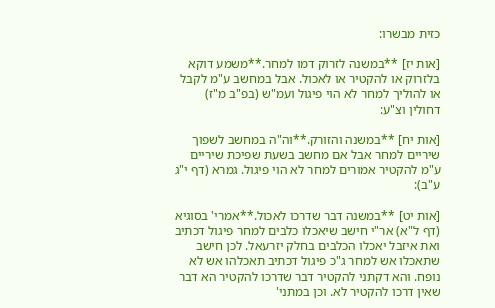כזית מבשרו:

[אות יז] **במשנה לזרוק דמו למחר.**משמע דוקא בלזרוק או להקטיר או לאכול. אבל במחשב ע"מ לקבל או להוליך למחר לא הוי פיגול ועמ"ש (בפ"ב מ"ז) דחולין וצ"ע:

[אות יח] **במשנה והזורק.**וה"ה במחשב לשפוך שיריים למחר אבל אם מחשב בשעת שפיכת שיריים ע"מ להקטיר אמורים למחר לא הוי פיגול. גמרא (דף י"ג ע"ב):

[אות יט] **במשנה דבר שדרכו לאכול.**אמרי' בסוגיא (דף ל"א) אר"י חישב שיאכלו כלבים למחר פיגול דכתיב ואת איזבל יאכלו הכלבים בחלק יזרעאל. לכן חישב שתאכלו אש למחר ג"כ פיגול דכתיב תאכלהו אש לא נופח. והא דקתני להקטיר דבר שדרכו להקטיר הא דבר שאין דרכו להקטיר לא. וכן במתני'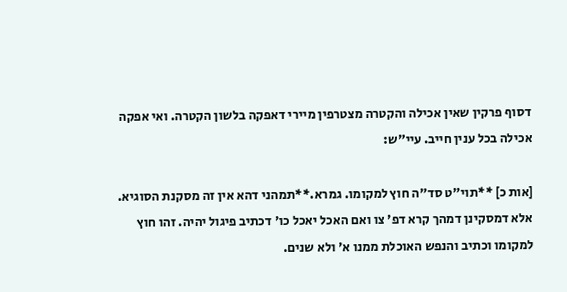דסוף פרקין שאין אכילה והקטרה מצטרפין מיירי דאפקה בלשון הקטרה. ואי אפקה אכילה בכל ענין חייב. עיי"ש:

[אות כ] **תוי"ט סד"ה חוץ למקומו. גמרא.**תמהני דהא אין זה מסקנת הסוגיא. אלא דמסקינן דמהך קרא דפ' צו ואם האכל יאכל כו' דכתיב פיגול יהיה. זהו חוץ למקומו וכתיב והנפש האוכלת ממנו א' ולא שנים.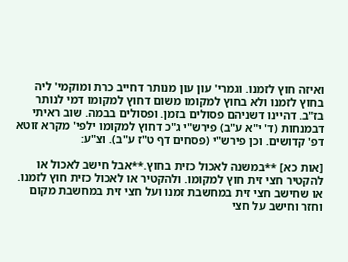ואיזה חוץ לזמנו. וגמרי' עון עון מנותר דחייב כרת ומוקמי' ליה בחוץ לזמנו ולא בחוץ למקומו משום דחוץ למקומו דמי לנותר בז"ב. דהיינו דשניהם פסולים בזמן. ופסולים בבמה. שוב ראיתי דבמנחות (ד' י"א ע"ב) פירש"י ג"כ דחוץ למקומו ילפי' מקרא זוטא דפ' קדושים. וכן פירש"י (פסחים דף ט"ז ע"ב). וצ"ע:

[אות כא] **במשנה לאכול כזית בחוץ.**אבל חישב לאכול או להקטיר חצי זית חוץ למקומו. ולהקטיר או לאכול כזית חוץ לזמנו. או שחישב חצי זית במחשבת זמנו ועל חצי זית במחשבת מקום וחזר וחישב על חצי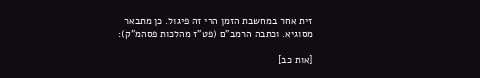זית אחר במחשבת הזמן הרי זה פיגול. כן מתבאר מסוגיא. וכתבה הרמב"ם (פט"ז מהלכות פסהמ"ק):

[אות כב]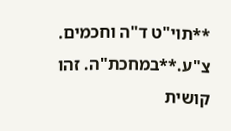**תוי"ט ד"ה וחכמים. צ"ע.**במחכת"ה. זהו קושית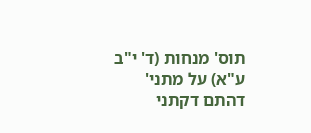תוס' מנחות (ד' י"ב ע"א) על מתני' דהתם דקתני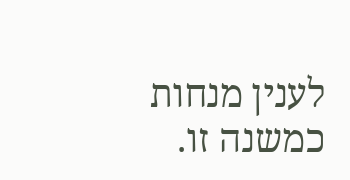לענין מנחות כמשנה זו.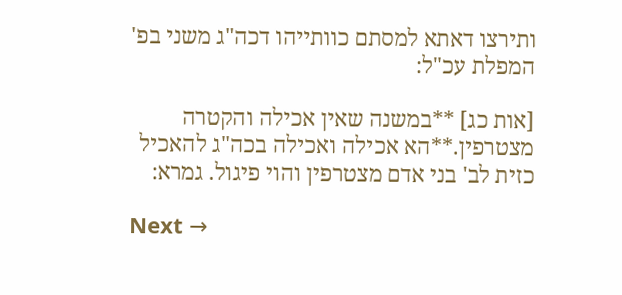ותירצו דאתא למסתם כוותייהו דכה"ג משני בפ' המפלת עכ"ל:

[אות כג] **במשנה שאין אכילה והקטרה מצטרפין.**הא אכילה ואכילה בכה"ג להאכיל כזית לב' בני אדם מצטרפין והוי פיגול. גמרא:

Next →